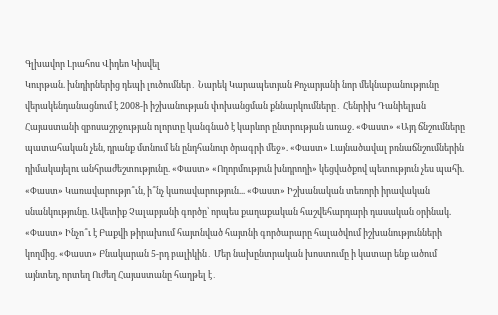Գլխավոր Լրահոս Վիդեո Կիսվել
Կուրթան. խնդիրներից դեպի լուծումներ․ Նարեկ Կարապետյան Քոչարյանի նոր մեկնաբանությունը վերակենդանացնում է 2008-ի իշխանության փոխանցման քննարկումները․ Հենրիխ Դանիելյան Հայաստանի զբոսաշրջության ոլորտը կանգնած է կարևոր ընտրության առաջ. «Փաստ» «Այդ ճնշումները պատահական չեն, դրանք մտնում են ընդհանուր ծրագրի մեջ». «Փաստ» Լայնածավալ բռնաճնշումներին դիմակայելու անհրաժեշտությունը. «Փաստ» «Ողորմություն խնդրողի» կեցվածքով պետություն չես պահի. «Փաստ» Կառավարությո՞ւն, ի՞նչ կառավարություն... «Փաստ» Իշխանական տեռորի իրավական սնանկությունը. Ավետիք Չալաբյանի գործը՝ որպես քաղաքական հաշվեհարդարի դասական օրինակ. «Փաստ» Ինչո՞ւ է Բաքվի թիրախում հայտնված հայտնի գործարարը հալածվում իշխանությունների կողմից. «Փաստ» Բնակարան 5-րդ բալիկին․ Մեր նախընտրական խոստումը ի կատար ենք ածում այնտեղ, որտեղ Ուժեղ Հայաստանը հաղթել է․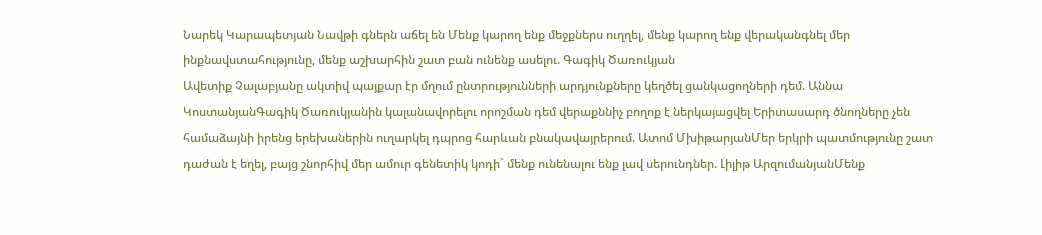Նարեկ Կարապետյան Նավթի գներն աճել են Մենք կարող ենք մեջքներս ուղղել, մենք կարող ենք վերականգնել մեր ինքնավստահությունը, մենք աշխարհին շատ բան ունենք ասելու. Գագիկ Ծառուկյան
Ավետիք Չալաբյանը ակտիվ պայքար էր մղում ընտրությունների արդյունքները կեղծել ցանկացողների դեմ. Աննա ԿոստանյանԳագիկ Ծառուկյանին կալանավորելու որոշման դեմ վերաքննիչ բողոք է ներկայացվել Երիտասարդ ծնողները չեն համաձայնի իրենց երեխաներին ուղարկել դպրոց հարևան բնակավայրերում. Ատոմ ՄխիթարյանՄեր երկրի պատմությունը շատ դաժան է եղել, բայց շնորհիվ մեր ամուր գենետիկ կոդի` մենք ունենալու ենք լավ սերունդներ. Լիլիթ ԱրզումանյանՄենք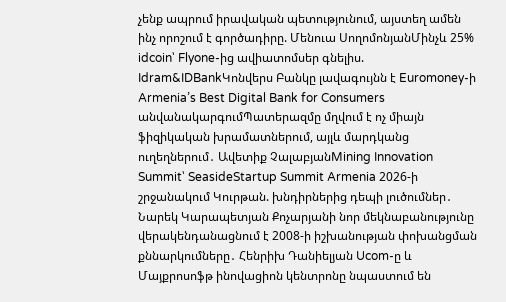չենք ապրում իրավական պետությունում, այստեղ ամեն ինչ որոշում է գործադիրը. Մենուա ՍողոմոնյանՄինչև 25% idcoin՝ Flyone-ից ավիատոմսեր գնելիս. Idram&IDBankԿոնվերս Բանկը լավագույնն է Euromoney-ի Armenia’s Best Digital Bank for Consumers անվանակարգումՊատերազմը մղվում է ոչ միայն ֆիզիկական խրամատներում, այլև մարդկանց ուղեղներում․ Ավետիք ՉալաբյանMining Innovation Summit՝ SeasideStartup Summit Armenia 2026-ի շրջանակում Կուրթան. խնդիրներից դեպի լուծումներ․ Նարեկ Կարապետյան Քոչարյանի նոր մեկնաբանությունը վերակենդանացնում է 2008-ի իշխանության փոխանցման քննարկումները․ Հենրիխ Դանիելյան Ucom-ը և Մայքրոսոֆթ ինովացիոն կենտրոնը նպաստում են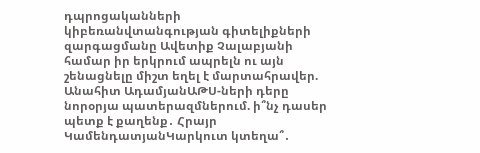դպրոցականների կիբեռանվտանգության գիտելիքների զարգացմանը Ավետիք Չալաբյանի համար իր երկրում ապրելն ու այն շենացնելը միշտ եղել է մարտահրավեր. Անահիտ ԱդամյանԱԹՍ-ների դերը նորօրյա պատերազմներում. ի՞նչ դասեր պետք է քաղենք․ Հրայր ԿամենդատյանԿարկուտ կտեղա՞․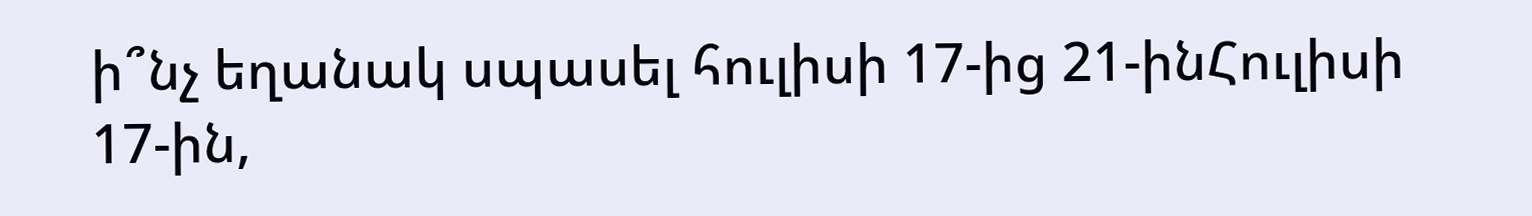ի՞նչ եղանակ սպասել հուլիսի 17-ից 21-ինՀուլիսի 17-ին,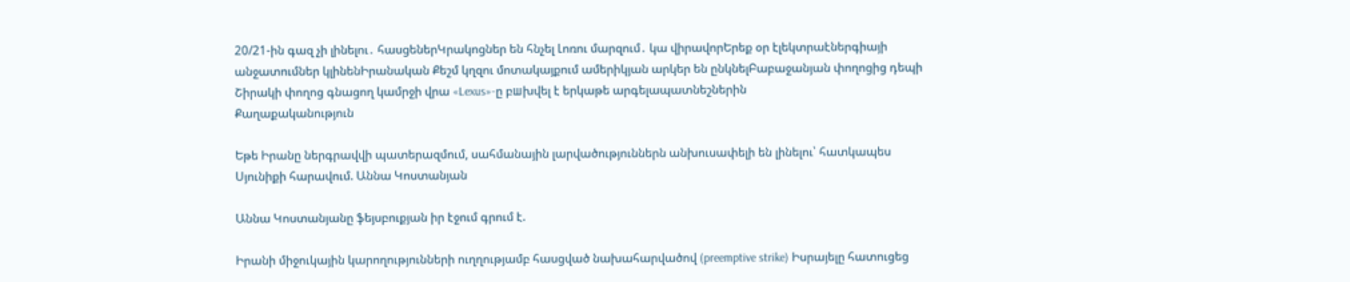20/21-ին գազ չի լինելու․ հասցեներԿրակոցներ են հնչել Լոռու մարզում․ կա վիրավորԵրեք օր էլեկտրաէներգիայի անջատումներ կլինենԻրանական Քեշմ կղզու մոտակայքում ամերիկյան արկեր են ընկնելԲաբաջանյան փողոցից դեպի Շիրակի փողոց գնացող կամրջի վրա «Lexus»-ը բшխվել է երկաթե արգելապատնեշներին
Քաղաքականություն

Եթե Իրանը ներգրավվի պատերազմում, սահմանային լարվածություններն անխուսափելի են լինելու՝ հատկապես Սյունիքի հարավում. Աննա Կոստանյան

Աննա Կոստանյանը ֆեյսբուքյան իր էջում գրում է.

Իրանի միջուկային կարողությունների ուղղությամբ հասցված նախահարվածով (preemptive strike) Իսրայելը հատուցեց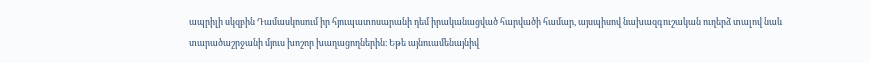ապրիլի սկզբին Դամասկոսում իր հյուպատոսարանի դեմ իրականացված հարվածի համար, այսպիսով նախազգուշական ուղերձ տալով նաև տարածաշրջանի մյուս խոշոր խաղացողներին։ Եթե այնուամենայնիվ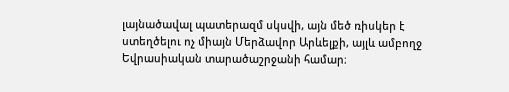լայնածավալ պատերազմ սկսվի, այն մեծ ռիսկեր է ստեղծելու ոչ միայն Մերձավոր Արևելքի, այլև ամբողջ Եվրասիական տարածաշրջանի համար։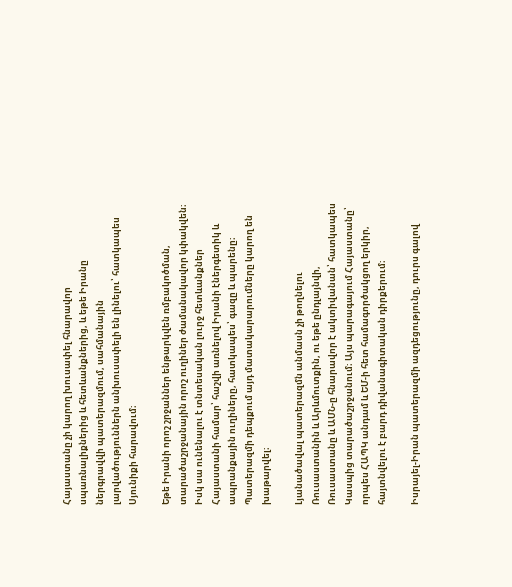Հայաստանը չի կարող խուսափել հնարավոր սպառնալիքներից և հետևանքներից, և եթե Իրանը ներգրավվի պատերազմում, սահմանային լարվածություններն անխուսափելի են լինելու՝ հատկապես Սյունիքի հարավում։

Եթե Իրանի որոշ շրջաններ ենթարկվեն ռմբակոծման, տարածաշրջանային որոշ ուղիներ ժամանակավոր կփակվեն։ Իսկ սա ունենալու է տնտեսական լուրջ հետևանքներ Հայաստանի համար՝ հաշվի առնելով Իրանի էներգետիկ և ապրանքային ուղիները, հատկապես՝ գազը և պարենը։ Պատերազմի դեպքում այդ մատակարարումները կարող են խաթարվել։

Լյանածավալ պատերազմն անմասն չի թողնելու Ռուսաստանին և Արևմուտքին, ու եթե ընդլայնվի, Ռուսաստանը և ԱՄՆ-ը հնարավոր է ակտիվանան՝ հատկապես Կասպից տարածաշրջանում։ Այս պարագայում Հայաստանը՝ որպես ՀԱՊԿ անդամ և ԵՄ-ի հետ համագործակցող երկիր, հայտնվելու է բարդ դիվանագիտական դիրքերում։

Իսրայել-Իրան պատերազմի ազդեցությունը, դուրս գալով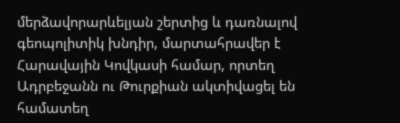մերձավորարևելյան շերտից և դառնալով գեոպոլիտիկ խնդիր, մարտահրավեր է Հարավային Կովկասի համար, որտեղ Ադրբեջանն ու Թուրքիան ակտիվացել են համատեղ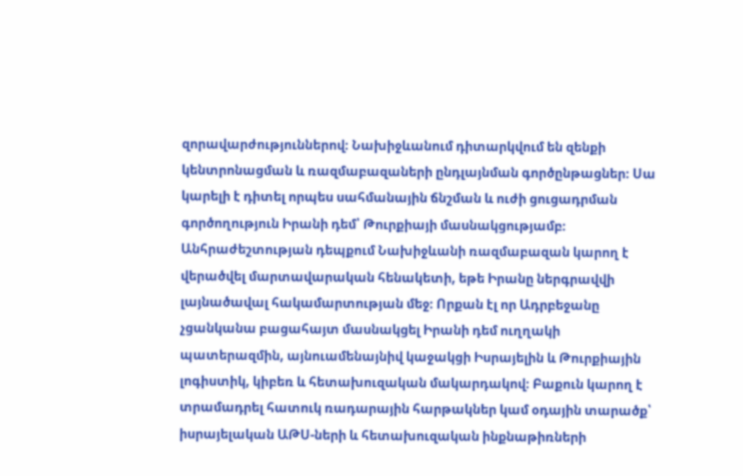զորավարժություններով։ Նախիջևանում դիտարկվում են զենքի կենտրոնացման և ռազմաբազաների ընդլայնման գործընթացներ։ Սա կարելի է դիտել որպես սահմանային ճնշման և ուժի ցուցադրման գործողություն Իրանի դեմ՝ Թուրքիայի մասնակցությամբ։ Անհրաժեշտության դեպքում Նախիջևանի ռազմաբազան կարող է վերածվել մարտավարական հենակետի, եթե Իրանը ներգրավվի լայնածավալ հակամարտության մեջ։ Որքան էլ որ Ադրբեջանը չցանկանա բացահայտ մասնակցել Իրանի դեմ ուղղակի պատերազմին, այնուամենայնիվ կաջակցի Իսրայելին և Թուրքիային լոգիստիկ, կիբեռ և հետախուզական մակարդակով։ Բաքուն կարող է տրամադրել հատուկ ռադարային հարթակներ կամ օդային տարածք՝ իսրայելական ԱԹՍ-ների և հետախուզական ինքնաթիռների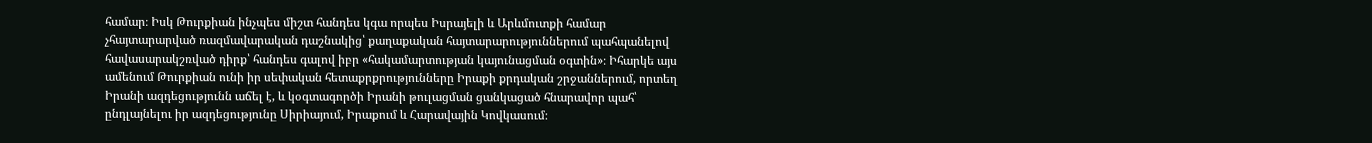համար։ Իսկ Թուրքիան ինչպես միշտ հանդես կգա որպես Իսրայելի և Արևմուտքի համար չհայտարարված ռազմավարական դաշնակից՝ քաղաքական հայտարարություններում պահպանելով հավասարակշռված դիրք՝ հանդես գալով իբր «հակամարտության կայունացման օգտին»։ Իհարկե այս ամենում Թուրքիան ունի իր սեփական հետաքրքրությունները Իրաքի քրդական շրջաններում, որտեղ Իրանի ազդեցությունն աճել է, և կօգտագործի Իրանի թուլացման ցանկացած հնարավոր պահ՝ ընդլայնելու իր ազդեցությունը Սիրիայում, Իրաքում և Հարավային Կովկասում։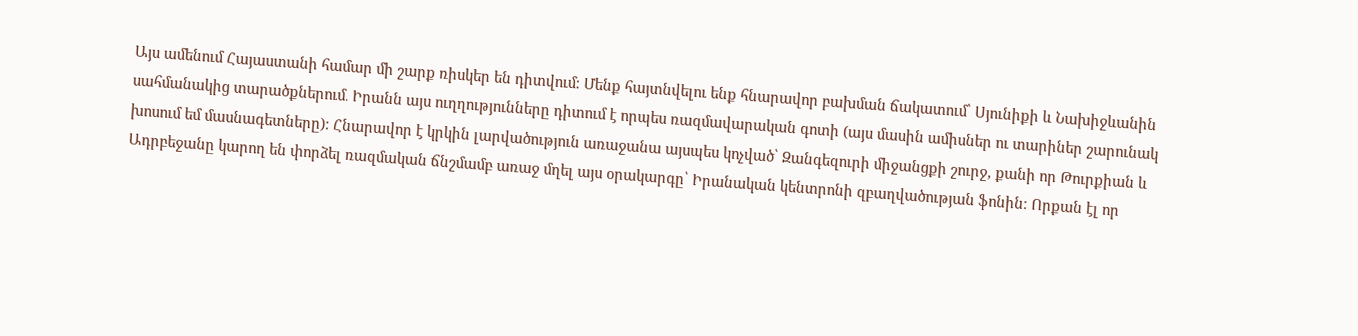Այս ամենում Հայաստանի համար մի շարք ռիսկեր են դիտվում։ Մենք հայտնվելու ենք հնարավոր բախման ճակատում՝ Սյունիքի և Նախիջևանին սահմանակից տարածքներում․ Իրանն այս ուղղությունները դիտում է որպես ռազմավարական գոտի (այս մասին ամիսներ ու տարիներ շարունակ խոսում եմ մասնագետները)։ Հնարավոր է կրկին լարվածություն առաջանա այսպես կոչված՝ Զանգեզուրի միջանցքի շուրջ, քանի որ Թուրքիան և Ադրբեջանը կարող են փորձել ռազմական ճնշմամբ առաջ մղել այս օրակարգը՝ Իրանական կենտրոնի զբաղվածության ֆոնին։ Որքան էլ որ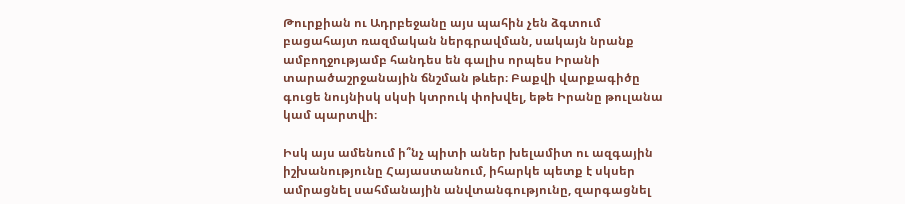Թուրքիան ու Ադրբեջանը այս պահին չեն ձգտում բացահայտ ռազմական ներգրավման, սակայն նրանք ամբողջությամբ հանդես են գալիս որպես Իրանի տարածաշրջանային ճնշման թևեր։ Բաքվի վարքագիծը գուցե նույնիսկ սկսի կտրուկ փոխվել, եթե Իրանը թուլանա կամ պարտվի։

Իսկ այս ամենում ի՞նչ պիտի աներ խելամիտ ու ազգային իշխանությունը Հայաստանում, իհարկե պետք է սկսեր ամրացնել սահմանային անվտանգությունը, զարգացնել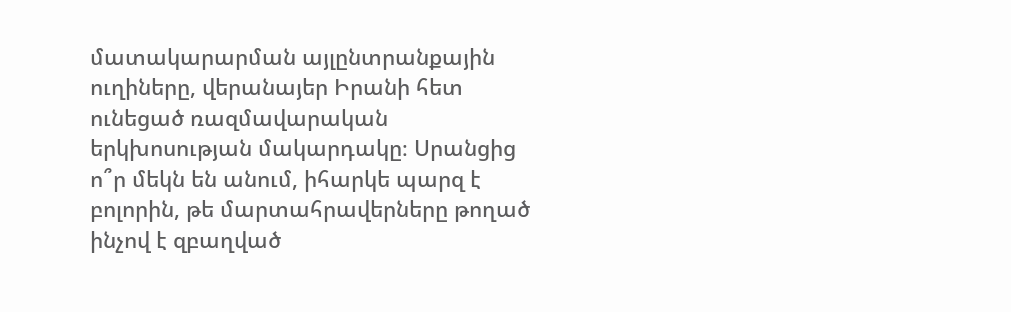մատակարարման այլընտրանքային ուղիները, վերանայեր Իրանի հետ ունեցած ռազմավարական երկխոսության մակարդակը։ Սրանցից ո՞ր մեկն են անում, իհարկե պարզ է բոլորին, թե մարտահրավերները թողած ինչով է զբաղված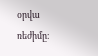օրվա ռեժիմը։